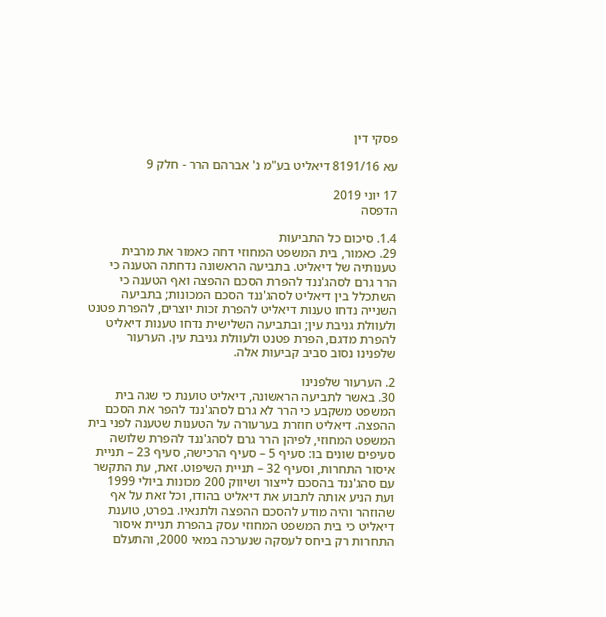פסקי דין

עא 8191/16 דיאליט בע"מ נ' אברהם הרר - חלק 9

17 יוני 2019
הדפסה

1.4. סיכום כל התביעות
29. כאמור, בית המשפט המחוזי דחה כאמור את מרבית טענותיה של דיאליט. בתביעה הראשונה נדחתה הטענה כי הרר גרם לסהג'ננד להפרת הסכם ההפצה ואף הטענה כי השתכלל בין דיאליט לסהג'ננד הסכם המכונות; בתביעה השנייה נדחו טענות דיאליט להפרת זכות יוצרים, להפרת פטנט ולעוולת גניבת עין; ובתביעה השלישית נדחו טענות דיאליט להפרת מדגם, הפרת פטנט ולעוולת גניבת עין. הערעור שלפנינו נסוב סביב קביעות אלה.

2. הערעור שלפנינו
30. באשר לתביעה הראשונה, דיאליט טוענת כי שגה בית המשפט משקבע כי הרר לא גרם לסהג'ננד להפר את הסכם ההפצה. דיאליט חוזרת בערעורה על הטענות שטענה לפני בית המשפט המחוזי, לפיהן הרר גרם לסהג'ננד להפרת שלושה סעיפים שונים בו: סעיף 5 – סעיף הרכישה, סעיף 23 – תניית איסור התחרות, וסעיף 32 – תניית השיפוט. זאת, עת התקשר עם סהג'ננד בהסכם לייצור ושיווק 200 מכונות ביולי 1999 ועת הניע אותה לתבוע את דיאליט בהודו, וכל זאת על אף שהוזהר והיה מודע להסכם ההפצה ולתנאיו. בפרט, טוענת דיאליט כי בית המשפט המחוזי עסק בהפרת תניית איסור התחרות רק ביחס לעסקה שנערכה במאי 2000, והתעלם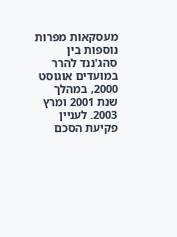מעסקאות מפרות נוספות בין סהג'ננד להרר במועדים אוגוסט 2000, במהלך שנת 2001 ומרץ 2003. לעניין פקיעת הסכם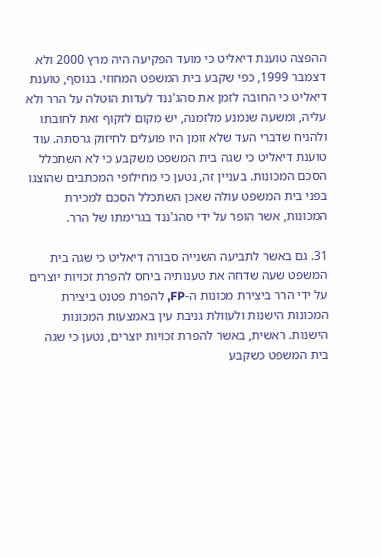ההפצה טוענת דיאליט כי מועד הפקיעה היה מרץ 2000 ולא דצמבר 1999, כפי שקבע בית המשפט המחוזי. בנוסף, טוענת דיאליט כי החובה לזמן את סהג'ננד לעדות הוטלה על הרר ולא עליה, ומשעה שנמנע מלזמנה, יש מקום לזקוף זאת לחובתו ולהניח שדברי העד שלא זומן היו פועלים לחיזוק גרסתה. עוד טוענת דיאליט כי שגה בית המשפט משקבע כי לא השתכלל הסכם המכונות. בעניין זה, נטען כי מחילופי המכתבים שהוצגו בפני בית המשפט עולה שאכן השתכלל הסכם למכירת המכונות, אשר הופר על ידי סהג'ננד בגרימתו של הרר.

31. גם באשר לתביעה השנייה סבורה דיאליט כי שגה בית המשפט שעה שדחה את טענותיה ביחס להפרת זכויות יוצרים על ידי הרר ביצירת מכונות ה-FP, להפרת פטנט ביצירת המכונות הישנות ולעוולת גניבת עין באמצעות המכונות הישנות. ראשית, באשר להפרת זכויות יוצרים, נטען כי שגה בית המשפט כשקבע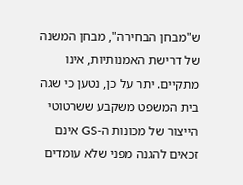ש"מבחן הבחירה", מבחן המשנה של דרישת האמנותיות, אינו מתקיים. יתר על כן, נטען כי שגה בית המשפט משקבע ששרטוטי הייצור של מכונות ה-GS אינם זכאים להגנה מפני שלא עומדים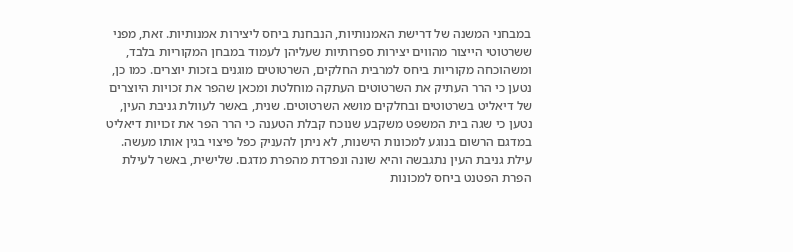במבחני המשנה של דרישת האמנותיות, הנבחנת ביחס ליצירות אמנותיות. זאת, מפני ששרטוטי הייצור מהווים יצירות ספרותיות שעליהן לעמוד במבחן המקוריות בלבד, ומשהוכחה מקוריות ביחס למרבית החלקים, השרטוטים מוגנים בזכות יוצרים. כמו כן, נטען כי הרר העתיק את השרטוטים העתקה מוחלטת ומכאן שהפר את זכויות היוצרים של דיאליט בשרטוטים ובחלקים מושא השרטוטים. שנית, באשר לעוולת גניבת העין, נטען כי שגה בית המשפט משקבע שנוכח קבלת הטענה כי הרר הפר את זכויות דיאליט במדגם הרשום בנוגע למכונות הישנות, לא ניתן להעניק כפל פיצוי בגין אותו מעשה. עילת גניבת העין נתגבשה והיא שונה ונפרדת מהפרת מדגם. שלישית, באשר לעילת הפרת הפטנט ביחס למכונות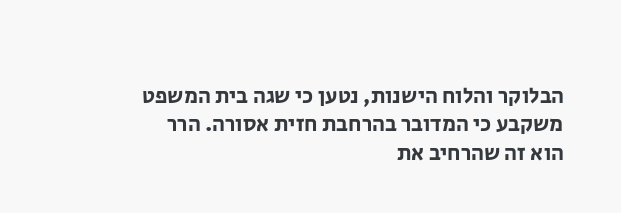הבלוקר והלוח הישנות, נטען כי שגה בית המשפט משקבע כי המדובר בהרחבת חזית אסורה. הרר הוא זה שהרחיב את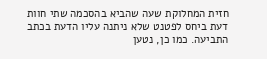חזית המחלוקת שעה שהביא בהסכמה שתי חוות דעת ביחס לפטנט שלא ניתנה עליו הדעת בכתב התביעה. כמו כן, נטען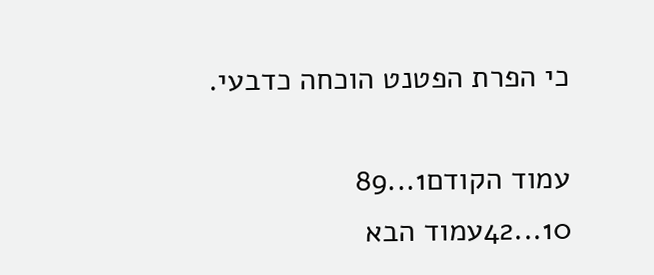כי הפרת הפטנט הוכחה כדבעי.

עמוד הקודם1...89
10...42עמוד הבא